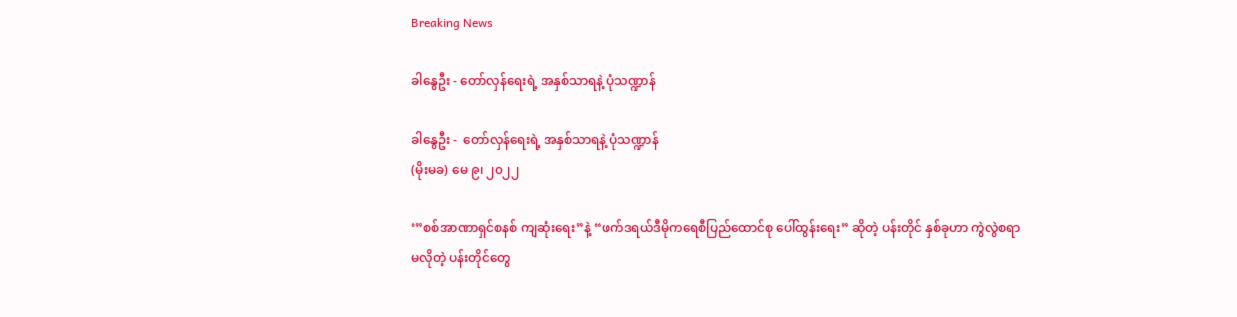Breaking News

ခါနွေဦး - တော်လှန်ရေးရဲ့ အနှစ်သာရနဲ့ ပုံသဏ္ဍာန်

ခါနွေဦး -  တော်လှန်ရေးရဲ့ အနှစ်သာရနဲ့ ပုံသဏ္ဍာန်
(မိုးမခ) မေ ၉၊ ၂၀၂၂

‘”စစ်အာဏာရှင်စနစ် ကျဆုံးရေး”နဲ့ “ဖက်ဒရယ်ဒီမိုကရေစီပြည်‌ထောင်စု ပေါ်ထွန်းရေး” ဆိုတဲ့ ပန်းတိုင် နှစ်ခုဟာ ကွဲလွဲစရာ မလိုတဲ့ ပန်းတိုင်တွေ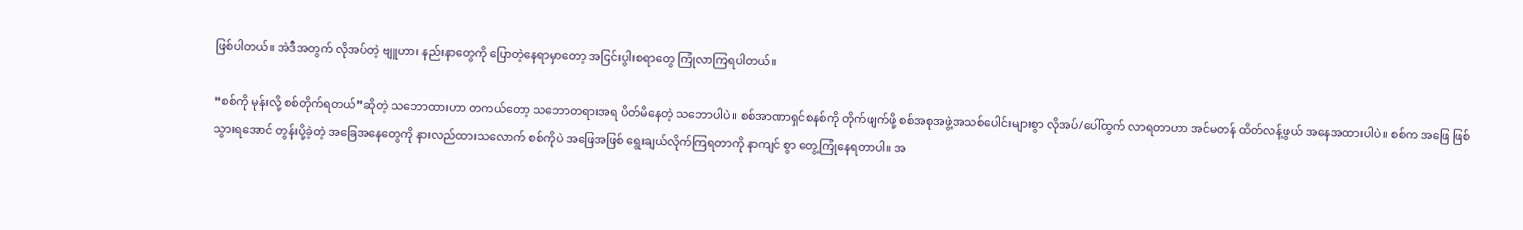ဖြစ်ပါတယ်။ အဲဒီအတွက် လိုအပ်တဲ့ ဗျူဟာ၊ နည်းနာတွေကို ပြောတဲ့နေရာမှာတော့ အငြင်းပွါးစရာတွေ ကြုံလာကြရပါတယ်။

“စစ်ကို မုန်းလို့ စစ်တိုက်ရတယ်”ဆိုတဲ့ သဘောထားဟာ တကယ်တော့ သဘောတရားအရ ပိတ်မိနေတဲ့ သဘောပါပဲ။ စစ်အာဏာရှင်စနစ်ကို တိုက်ဖျက်ဖို့ စစ်အစုအဖွဲ့အသစ်ပေါင်းများစွာ လိုအပ်/ပေါ်ထွက် လာရတာဟာ အင်မတန် ထိတ်လန့်ဖွယ် အနေအထားပါပဲ။ စစ်က အဖြေ ဖြစ်သွားရအောင် တွန်းပို့ခဲ့တဲ့ အခြေအနေတွေကို နားလည်ထားသလောက် စစ်ကိုပဲ အဖြေအဖြစ် ရွေးချယ်လိုက်ကြရတာကို နာကျင် စွာ တွေ့ကြုံနေရတာပါ။ အ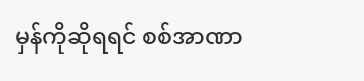မှန်ကိုဆိုရရင် စစ်အာဏာ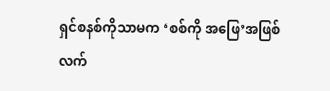ရှင်စနစ်ကိုသာမက ‘စစ်ကို အဖြေ’အဖြစ် လက်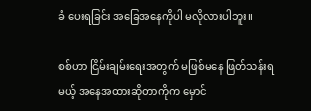ခံ ပေးရခြင်း အခြေအနေကိုပါ မလိုလားပါဘူး။

စစ်ဟာ ငြိမ်းချမ်းရေးအတွက် မဖြစ်မနေ ဖြတ်သန်းရမယ့် အနေအထားဆိုတာကိုက မှောင်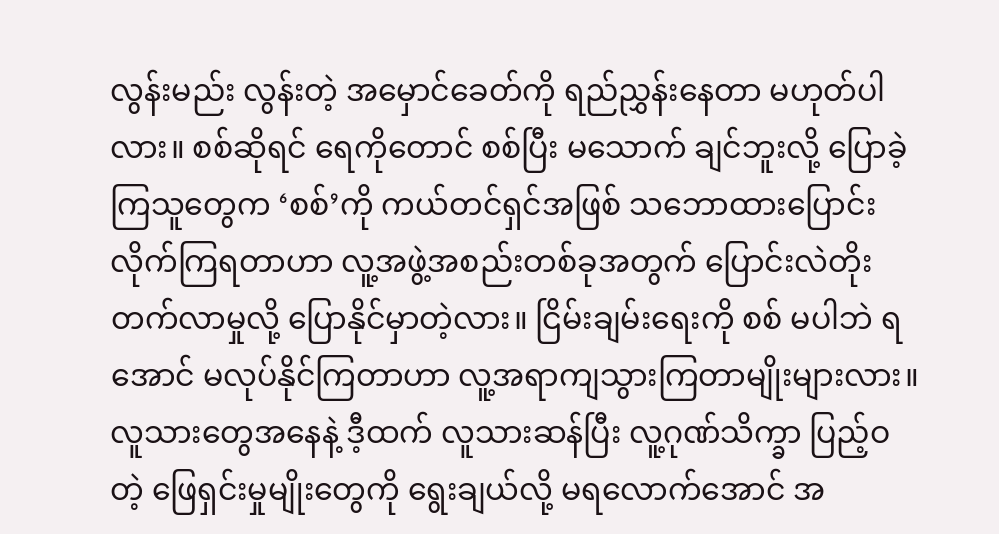လွန်းမည်း လွန်းတဲ့ အမှောင်ခေတ်ကို ရည်ညွှန်းနေတာ မဟုတ်ပါလား။ စစ်ဆိုရင် ရေကိုတောင် စစ်ပြီး မသောက် ချင်ဘူးလို့ ပြောခဲ့ကြသူတွေက ‘စစ်’ကို ကယ်တင်ရှင်အဖြစ် သဘောထားပြောင်းလိုက်ကြရတာဟာ လူ့အဖွဲ့အစည်းတစ်ခုအတွက် ပြောင်းလဲတိုးတက်လာမှုလို့ ပြောနိုင်မှာတဲ့လား။ ငြိမ်းချမ်းရေးကို စစ် မပါဘဲ ရအောင် မလုပ်နိုင်ကြတာဟာ လူ့အရာကျသွားကြတာမျိုးများလား။ လူသားတွေအနေနဲ့ ဒီ့ထက် လူသားဆန်ပြီး လူ့ဂုဏ်သိက္ခာ ပြည့်ဝတဲ့ ဖြေရှင်းမှုမျိုးတွေကို ရွေးချယ်လို့ မရလောက်အောင် အ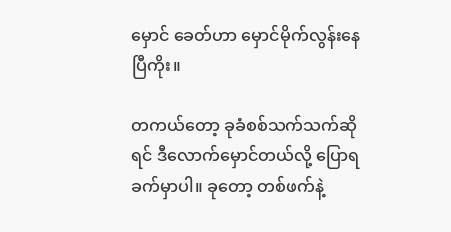မှောင် ခေတ်ဟာ မှောင်မိုက်လွန်းနေပြီကိုး။

တကယ်တော့ ခုခံစစ်သက်သက်ဆိုရင် ဒီလောက်မှောင်တယ်လို့ ပြောရ ခက်မှာပါ။ ခုတော့ တစ်ဖက်နဲ့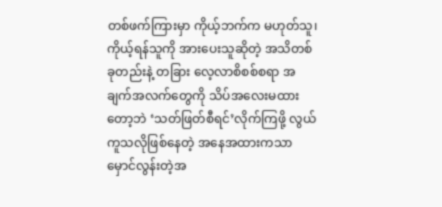တစ်ဖက်ကြားမှာ ကိုယ့်ဘက်က မဟုတ်သူ၊ ကိုယ့်ရန်သူကို အားပေးသူဆိုတဲ့ အသိတစ်ခုတည်းနဲ့ တခြား လေ့လာစိစစ်စရာ အချက်အလက်တွေကို သိပ်အလေးမထားတော့ဘဲ ‘သတ်ဖြတ်စီရင်’လိုက်ကြဖို့ လွယ်ကူသလိုဖြစ်နေတဲ့ အနေအထားကသာ မှောင်လွန်းတဲ့အ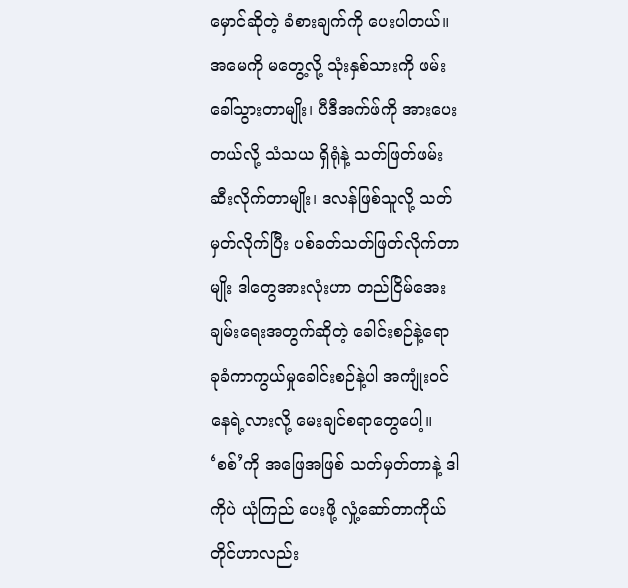မှောင်ဆိုတဲ့ ခံစားချက်ကို ပေးပါတယ်။ အမေကို မတွေ့လို့ သုံးနှစ်သားကို ဖမ်းခေါ်သွားတာမျိုး၊ ပီဒီအက်ဖ်ကို အားပေးတယ်လို့ သံသယ ရှိရုံနဲ့ သတ်ဖြတ်ဖမ်းဆီးလိုက်တာမျိုး၊ ဒလန်ဖြစ်သူလို့ သတ်မှတ်လိုက်ပြီး ပစ်ခတ်သတ်ဖြတ်လိုက်တာမျိုး ဒါတွေအားလုံးဟာ တည်ငြိမ်အေးချမ်းရေးအတွက်ဆိုတဲ့ ခေါင်းစဉ်နဲ့ရော ခုခံကာကွယ်မှုခေါင်းစဉ်နဲ့ပါ အကျုံးဝင်နေရဲ့လားလို့ မေးချင်စရာတွေပေါ့။ ‘စစ်’ကို အဖြေအဖြစ် သတ်မှတ်တာနဲ့ ဒါကိုပဲ ယုံကြည် ပေးဖို့ လှုံ့ဆော်တာကိုယ်တိုင်ဟာလည်း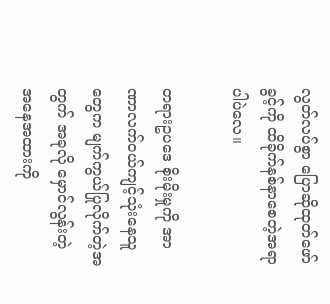လွတ်လပ်စွာ ပြောဆိုထုတ်ဖော်ခွင့်ကို ထိခိုက်နစ်နာစေတဲ့အရာ ပါပဲလေ။

တရားဥပဒေ စိုးမိုးမှုကို အာဏာလက်ဝယ်ကျင့်သုံးနေသူတွေက မျက်ကွယ်ပြုလိုက်တဲ့အတွက် အခုလို မှောင်လွန်းတဲ့ အနေအထားကို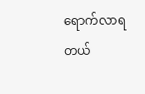ရောက်လာရတယ်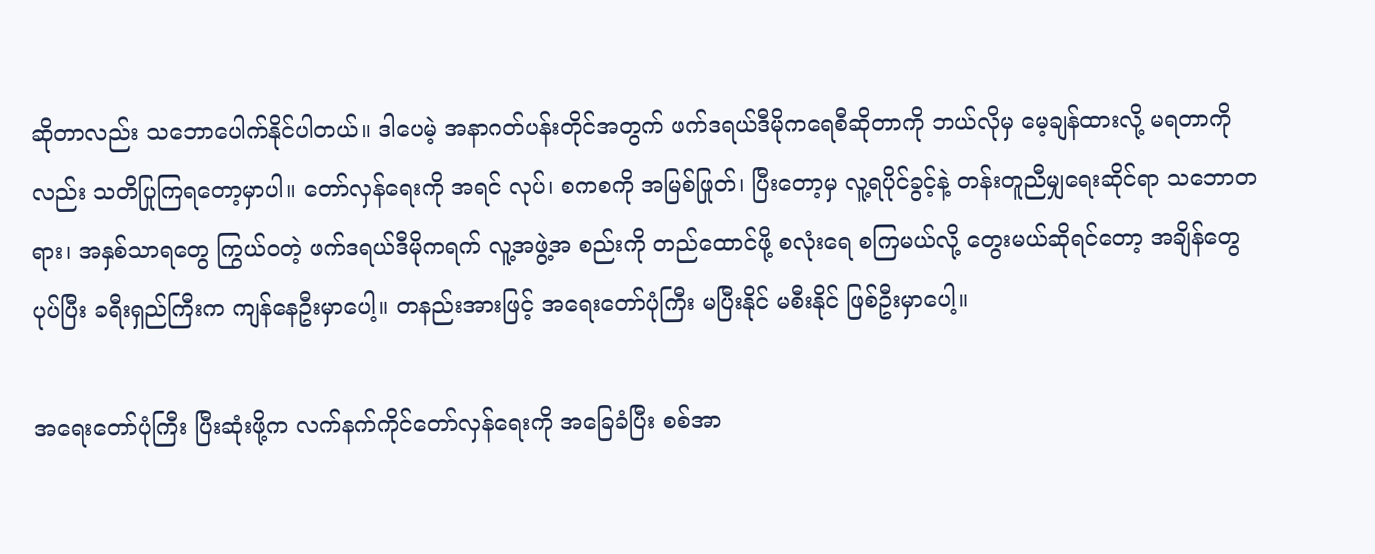ဆိုတာလည်း သဘောပေါက်နိုင်ပါတယ်။ ဒါပေမဲ့ အနာဂတ်ပန်းတိုင်အတွက် ဖက်ဒရယ်ဒီမိုကရေစီဆိုတာကို ဘယ်လိုမှ မေ့ချန်ထားလို့ မရတာကိုလည်း သတိပြုကြရတော့မှာပါ။ တော်လှန်ရေးကို အရင် လုပ်၊ စကစကို အမြစ်ဖြုတ်၊ ပြီးတော့မှ လူ့ရပိုင်ခွင့်နဲ့ တန်းတူညီမျှရေးဆိုင်ရာ သဘောတရား၊ အနှစ်သာရတွေ ကြွယ်ဝတဲ့ ဖက်ဒရယ်ဒီမိုကရက် လူ့အဖွဲ့အ စည်းကို တည်ထောင်ဖို့ စလုံးရေ စကြမယ်လို့ တွေးမယ်ဆိုရင်တော့ အချိန်တွေ ပုပ်ပြီး ခရီးရှည်ကြီးက ကျန်နေဦးမှာပေါ့။ တနည်းအားဖြင့် အရေးတော်ပုံကြီး မပြီးနိုင် မစီးနိုင် ဖြစ်ဦးမှာပေါ့။

အရေးတော်ပုံကြီး ပြီးဆုံးဖို့က လက်နက်ကိုင်တော်လှန်ရေးကို အခြေခံပြီး စစ်အာ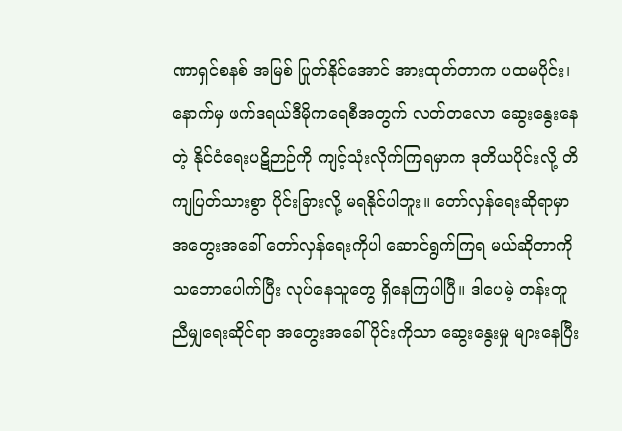ဏာရှင်စနစ် အမြစ် ပြုတ်နိုင်အောင် အားထုတ်တာက ပထမပိုင်း၊ နောက်မှ ဖက်ဒရယ်ဒီမိုကရေစီအတွက် လတ်တလော ဆွေးနွေးနေတဲ့ နိုင်ငံရေးပဋိဉာဉ်ကို ကျင့်သုံးလိုက်ကြရမှာက ဒုတိယပိုင်းလို့ တိကျပြတ်သားစွာ ပိုင်းခြားလို့ မရနိုင်ပါဘူး။ တော်လှန်ရေးဆိုရာမှာ အတွေးအခေါ် တော်လှန်ရေးကိုပါ ဆောင်ရွက်ကြရ မယ်ဆိုတာကို သဘောပေါက်ပြီး လုပ်နေသူတွေ ရှိနေကြပါပြီ။ ဒါပေမဲ့ တန်းတူညီမျှရေးဆိုင်ရာ အတွေးအခေါ်ပိုင်းကိုသာ ဆွေးနွေးမှု များနေပြီး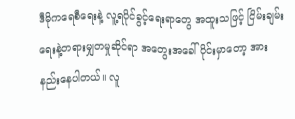ဒီမိုကရေစီရေးနဲ့ လူ့ရပိုင်ခွင့်ရေးရာတွေ အထူးသဖြင့် ငြိမ်းချမ်းရေးနဲ့တရားမျှတမှုဆိုင်ရာ အတွေးအခေါ်ပိုင်းမှာတော့ အားနည်းနေပါတယ်။ လူ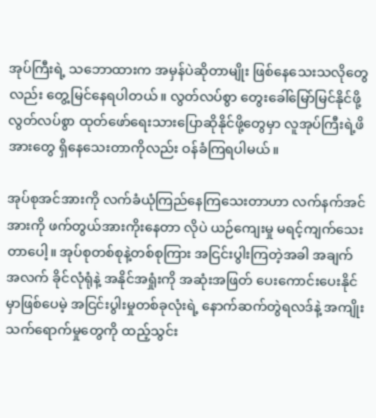အုပ်ကြီးရဲ့ သဘောထားက အမှန်ပဲဆိုတာမျိုး ဖြစ်‌နေသေးသလိုတွေလည်း တွေ့မြင်နေရပါတယ်။ လွတ်လပ်စွာ တွေးခေါ်မြော်မြင်နိုင်ဖို့ လွတ်လပ်စွာ ထုတ်ဖော်ရေးသားပြောဆိုနိုင်ဖို့တွေမှာ လူအုပ်ကြီးရဲ့ဖိအားတွေ ရှိနေသေးတာကိုလည်း ဝန်ခံကြရပါမယ်။

အုပ်စုအင်အားကို လက်ခံယုံကြည်နေကြသေးတာဟာ လက်နက်အင်အားကို ဖက်တွယ်အားကိုးနေတာ လိုပဲ ယဉ်ကျေးမှု မရင့်ကျက်သေးတာပေါ့။ အုပ်စုတစ်စုနဲ့တစ်စုကြား အငြင်းပွါးကြတဲ့အခါ အချက် အလက် ခိုင်လုံရုံနဲ့ အနိုင်အရှုံးကို အဆုံးအဖြတ် ပေးကောင်းပေးနိုင်မှာဖြစ်ပေမဲ့ အငြင်းပွါးမှုတစ်ခုလုံးရဲ့ နောက်ဆက်တွဲရလဒ်နဲ့ အကျိုးသက်ရောက်မှုတွေကို ထည့်သွင်း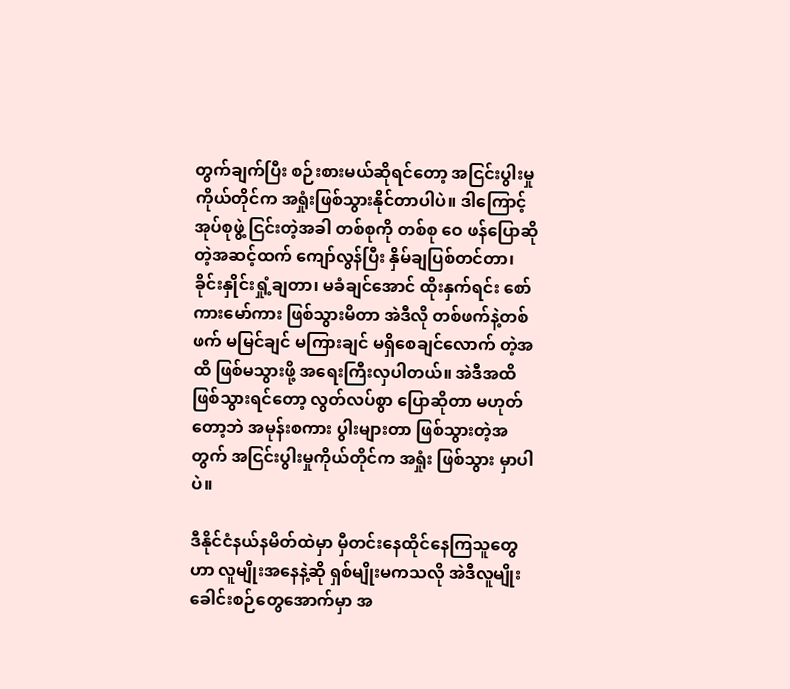တွက်ချက်ပြီး စဉ်းစားမယ်ဆိုရင်တော့ အငြင်းပွါးမှုကိုယ်တိုင်က အရှုံးဖြစ်သွားနိုင်တာပါပဲ။ ဒါကြောင့် အုပ်စုဖွဲ့ ငြင်းတဲ့အခါ တစ်စုကို တစ်စု ဝေ ဖန်ပြောဆိုတဲ့အဆင့်ထက် ကျော်လွန်ပြီး နှိမ်ချပြစ်တင်တာ၊ ခိုင်းနှိုင်းရှုံ့ချတာ၊ မခံချင်အောင် ထိုးနှက်ရင်း စော်ကားမော်ကား ဖြစ်သွားမိတာ အဲဒီလို တစ်ဖက်နဲ့တစ်ဖက် မမြင်ချင် မကြားချင် မရှိစေချင်လောက် တဲ့အထိ ဖြစ်မသွားဖို့ အရေးကြီးလှပါတယ်။ အဲဒီအထိ ဖြစ်သွားရင်တော့ လွတ်လပ်စွာ ပြောဆိုတာ မဟုတ်တော့ဘဲ အမုန်းစကား ပွါးများတာ ဖြစ်သွားတဲ့အတွက် အငြင်းပွါးမှုကိုယ်တိုင်က အရှုံး ဖြစ်သွား မှာပါပဲ။

ဒီနိုင်ငံနယ်နမိတ်ထဲမှာ မှီတင်းနေထိုင်နေကြသူတွေဟာ လူမျိုးအနေနဲ့ဆို ရှစ်မျိုးမကသလို အဲဒီလူမျိုး ခေါင်းစဉ်တွေအောက်မှာ အ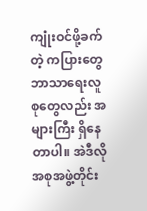ကျုံးဝင်ဖို့ခက်တဲ့ ကပြားတွေ ဘာသာရေးလူစုတွေလည်း အများကြီး ရှိနေတာပါ။ အဲဒီလို အစုအဖွဲ့တိုင်း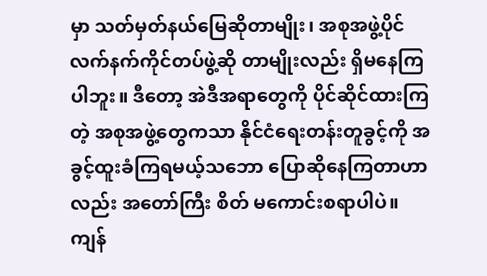မှာ သတ်မှတ်နယ်မြေဆိုတာမျိုး၊ အစုအဖွဲ့ပိုင် လက်နက်ကိုင်တပ်ဖွဲ့ဆို တာမျိုးလည်း ရှိမနေကြပါဘူး။ ဒီတော့ အဲဒီအရာတွေကို ပိုင်ဆိုင်ထားကြတဲ့ အစုအဖွဲ့တွေကသာ နိုင်ငံရေးတန်းတူခွင့်ကို အခွင့်ထူးခံကြရမယ့်သဘော ပြောဆိုနေကြတာဟာလည်း အတော်ကြီး စိတ် မကောင်းစရာပါပဲ။ ကျန်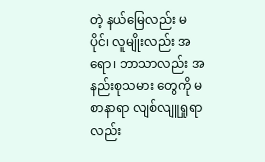တဲ့ နယ်မြေလည်း မပိုင်၊ လူမျိုးလည်း အရော၊ ဘာသာလည်း အနည်းစုသမား တွေကို မစာနာရာ လျစ်လျူရှုရာလည်း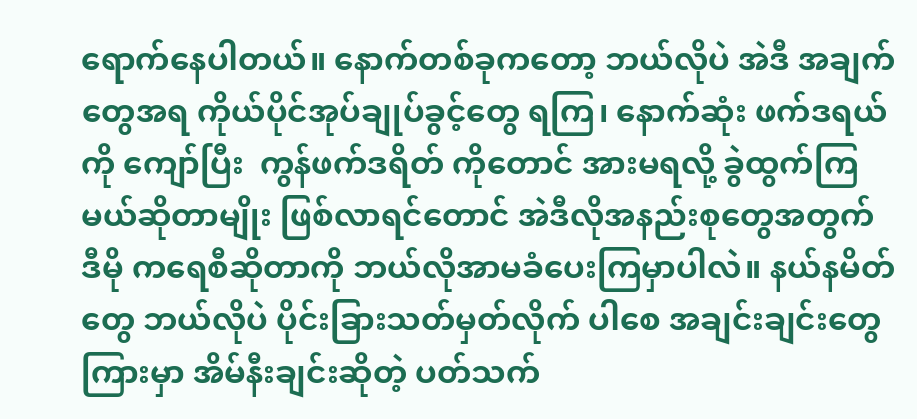ရောက်နေပါတယ်။ နောက်တစ်ခုကတော့ ဘယ်လိုပဲ အဲဒီ အချက်တွေအရ ကိုယ်ပိုင်အုပ်ချုပ်ခွင့်တွေ ရကြ၊ နောက်ဆုံး ဖက်ဒရယ်ကို ကျော်ပြီး  ကွန်ဖက်ဒရိတ် ကိုတောင် အားမရလို့ ခွဲထွက်ကြမယ်ဆိုတာမျိုး ဖြစ်လာရင်တောင် အဲဒီလိုအနည်းစုတွေအတွက် ဒီမို ကရေစီဆိုတာကို ဘယ်လိုအာမခံပေးကြမှာပါလဲ။ နယ်နမိတ်တွေ ဘယ်လိုပဲ ပိုင်းခြားသတ်မှတ်လိုက် ပါစေ အချင်းချင်းတွေကြားမှာ အိမ်နီးချင်းဆိုတဲ့ ပတ်သက်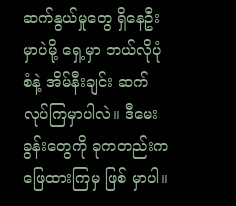ဆက်နွယ်မှုတွေ ရှိနေဦးမှာပဲမို့ ရှေ့မှာ ဘယ်လိုပုံစံနဲ့ အိမ်နီးချင်း ဆက်လုပ်ကြမှာပါလဲ။ ဒီမေးခွန်းတွေကို ခုကတည်းက ဖြေထားကြမှ ဖြစ် မှာပါ။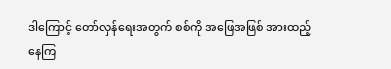ဒါကြောင့် တော်လှန်ရေးအတွက် စစ်ကို အဖြေအဖြစ် အားထည့်နေကြ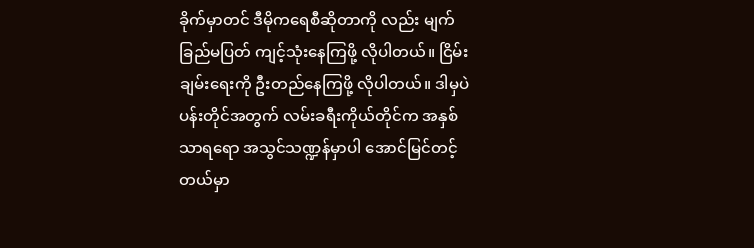ခိုက်မှာတင် ဒီမိုကရေစီဆိုတာကို လည်း မျက်ခြည်မပြတ် ကျင့်သုံးနေကြဖို့ လိုပါတယ်။ ငြိမ်းချမ်းရေးကို ဦးတည်နေကြဖို့ လိုပါတယ်။ ဒါမှပဲ ပန်းတိုင်အတွက် လမ်းခရီးကိုယ်တိုင်က အနှစ်သာရရော အသွင်သဏ္ဍန်မှာပါ အောင်မြင်တင့်တယ်မှာ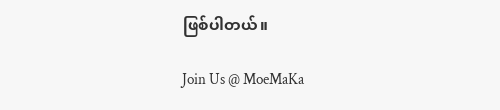ဖြစ်ပါတယ်။

Join Us @ MoeMaKa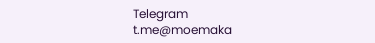Telegram
t.me@moemaka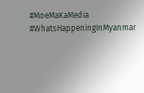#MoeMaKaMedia
#WhatsHappeningInMyanmar